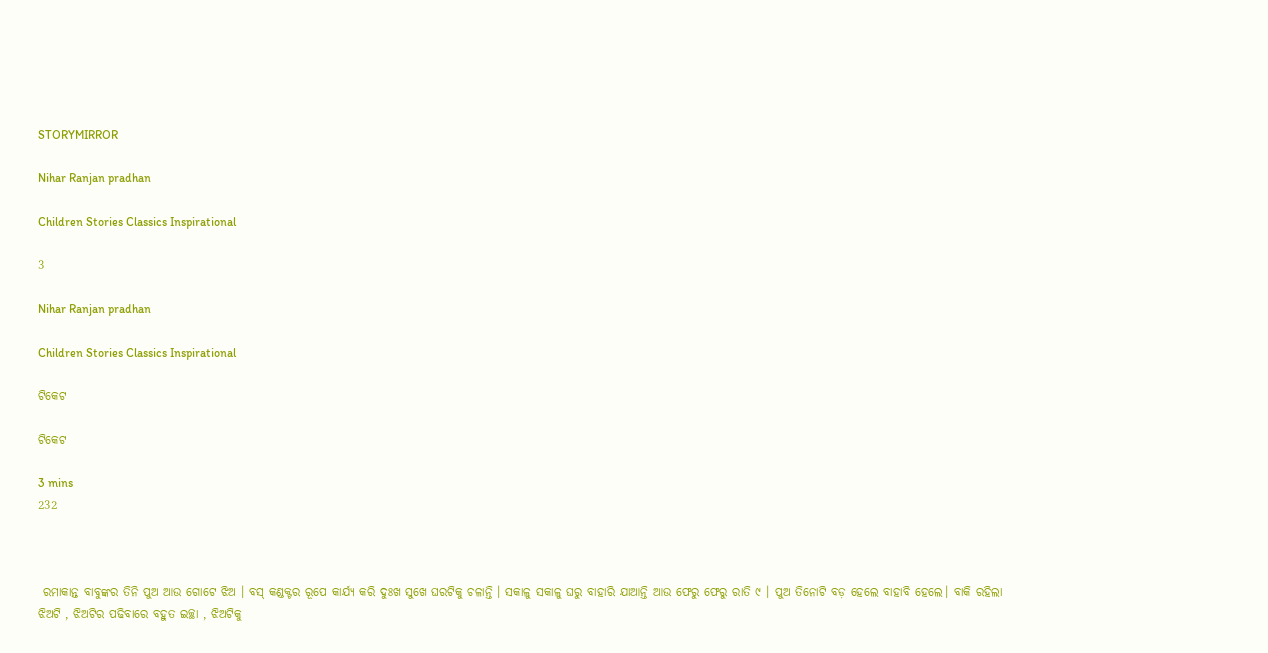STORYMIRROR

Nihar Ranjan pradhan

Children Stories Classics Inspirational

3

Nihar Ranjan pradhan

Children Stories Classics Inspirational

ଟିକେଟ

ଟିକେଟ

3 mins
232



 ରମାକାନ୍ତ ବାବୁଙ୍କର ତିନି ପୁଅ ଆଉ ଗୋଟେ ଝିଅ । ବସ୍ କଣ୍ଡକ୍ଟର ରୂପେ କାର୍ଯ୍ୟ କରି ଦୁଃଖ ସୁଖେ ଘରଟିକୁ ଚଳାନ୍ତି । ସକାଳୁ ସକାଳୁ ଘରୁ ବାହାରି ଯାଆନ୍ତି ଆଉ ଫେରୁ ଫେରୁ ରାତି ୯ । ପୁଅ ତିନୋଟି ବଡ଼ ହେଲେ ବାହାବି ହେଲେ। ବାକି ରହିଲା ଝିଅଟି , ଝିଅଟିର ପଢିବାରେ ବହୁତ ଇଚ୍ଛା , ଝିଅଟିକୁ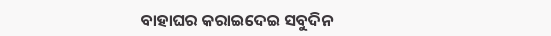ବାହାଘର କରାଇଦେଇ ସବୁଦିନ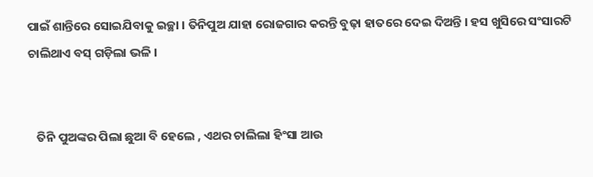ପାଇଁ ଶାନ୍ତିରେ ସୋଇଯିବାକୁ ଇଚ୍ଛା । ତିନିପୁଅ ଯାହା ରୋଜଗାର କରନ୍ତି ବୁଢ଼ା ହାତରେ ଦେଇ ଦିଅନ୍ତି । ହସ ଖୁସିରେ ସଂସାରଟି ଚାଲିଥାଏ ବସ୍ ଗଡ଼ିଲା ଭଳି ।


   ତିନି ପୁଅଙ୍କର ପିଲା ଛୁଆ ବି ହେଲେ , ଏଥର ଚାଲିଲା ହିଂସା ଆଉ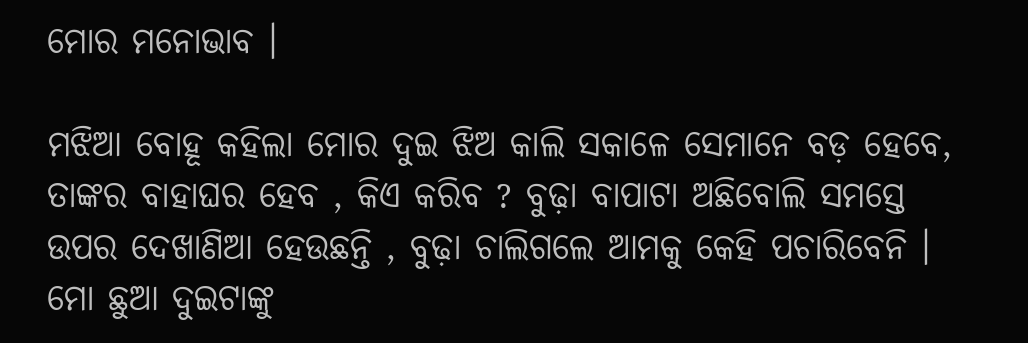ମୋର ମନୋଭାବ ।

ମଝିଆ ବୋହୂ କହିଲା ମୋର ଦୁଇ ଝିଅ କାଲି ସକାଳେ ସେମାନେ ବଡ଼ ହେବେ, ତାଙ୍କର ବାହାଘର ହେବ , କିଏ କରିବ ? ବୁଢ଼ା ବାପାଟା ଅଛିବୋଲି ସମସ୍ତେ ଉପର ଦେଖାଣିଆ ହେଉଛନ୍ତି , ବୁଢ଼ା ଚାଲିଗଲେ ଆମକୁ କେହି ପଚାରିବେନି । ମୋ ଛୁଆ ଦୁଇଟାଙ୍କୁ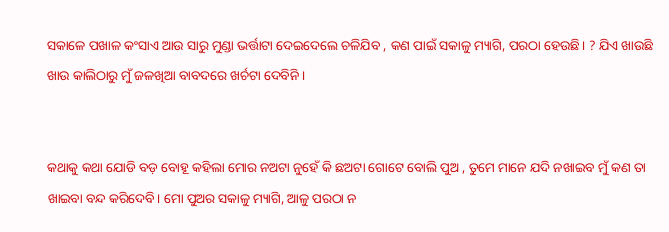ସକାଳେ ପଖାଳ କଂସାଏ ଆଉ ସାରୁ ମୁଣ୍ଡା ଭର୍ତ୍ତାଟା ଦେଇଦେଲେ ଚଳିଯିବ , କଣ ପାଇଁ ସକାଳୁ ମ୍ୟାଗି, ପରଠା ହେଉଛି। ? ଯିଏ ଖାଉଛି ଖାଉ କାଲିଠାରୁ ମୁଁ ଜଳଖିଆ ବାବଦରେ ଖର୍ଚଟା ଦେବିନି ।


କଥାକୁ କଥା ଯୋଡି ବଡ଼ ବୋହୂ କହିଲା ମୋର ନଅଟା ନୁହେଁ କି ଛଅଟା ଗୋଟେ ବୋଲି ପୁଅ , ତୁମେ ମାନେ ଯଦି ନଖାଇବ ମୁଁ କଣ ତା ଖାଇବା ବନ୍ଦ କରିଦେବି। ମୋ ପୁଅର ସକାଳୁ ମ୍ୟାଗି, ଆଳୁ ପରଠା ନ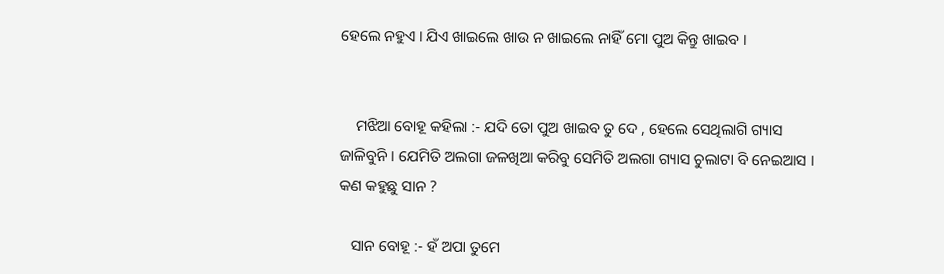ହେଲେ ନହୁଏ । ଯିଏ ଖାଇଲେ ଖାଉ ନ ଖାଇଲେ ନାହିଁ ମୋ ପୁଅ କିନ୍ତୁ ଖାଇବ ।


    ମଝିଆ ବୋହୂ କହିଲା :- ଯଦି ତୋ ପୁଅ ଖାଇବ ତୁ ଦେ , ହେଲେ ସେଥିଲାଗି ଗ୍ୟାସ ଜାଳିବୁନି । ଯେମିତି ଅଲଗା ଜଳଖିଆ କରିବୁ ସେମିତି ଅଲଗା ଗ୍ୟାସ ଚୁଲାଟା ବି ନେଇଆସ । କଣ କହୁଛୁ ସାନ ?

   ସାନ ବୋହୂ :- ହଁ ଅପା ତୁମେ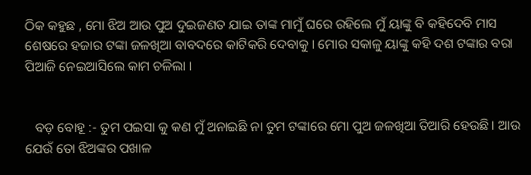ଠିକ କହୁଛ , ମୋ ଝିଅ ଆଉ ପୁଅ ଦୁଇଜଣତ ଯାଇ ତାଙ୍କ ମାମୁଁ ଘରେ ରହିଲେ ମୁଁ ୟାଙ୍କୁ ବି କହିଦେବି ମାସ ଶେଷରେ ହଜାର ଟଙ୍କା ଜଳଖିଆ ବାବଦରେ କାଟିକରି ଦେବାକୁ। ମୋର ସକାଳୁ ୟାଙ୍କୁ କହି ଦଶ ଟଙ୍କାର ବରା ପିଆଜି ନେଇଆସିଲେ କାମ ଚଳିଲା ।


   ବଡ଼ ବୋହୂ :- ତୁମ ପଇସା କୁ କଣ ମୁଁ ଅନାଇଛି ନା ତୁମ ଟଙ୍କାରେ ମୋ ପୁଅ ଜଳଖିଆ ତିଆରି ହେଉଛି। ଆଉ ଯେଉଁ ତୋ ଝିଅଙ୍କର ପଖାଳ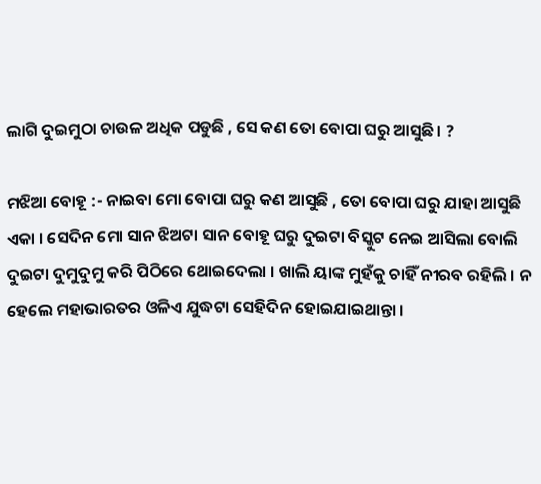ଲାଗି ଦୁଇମୁଠା ଚାଉଳ ଅଧିକ ପଡୁଛି , ସେ କଣ ତୋ ବୋପା ଘରୁ ଆସୁଛି। ?

ମଝିଆ ବୋହୂ :- ନାଇବା ମୋ ବୋପା ଘରୁ କଣ ଆସୁଛି , ତୋ ବୋପା ଘରୁ ଯାହା ଆସୁଛି ଏକା । ସେଦିନ ମୋ ସାନ ଝିଅଟା ସାନ ବୋହୂ ଘରୁ ଦୁଇଟା ବିସ୍କୁଟ ନେଇ ଆସିଲା ବୋଲି ଦୁଇଟା ଦୁମୁଦୁମୁ କରି ପିଠିରେ ଥୋଇଦେଲା । ଖାଲି ୟାଙ୍କ ମୁହଁକୁ ଚାହିଁ ନୀରବ ରହିଲି । ନ ହେଲେ ମହାଭାରତର ଓଳିଏ ଯୁଦ୍ଧଟା ସେହିଦିନ ହୋଇଯାଇଥାନ୍ତା ।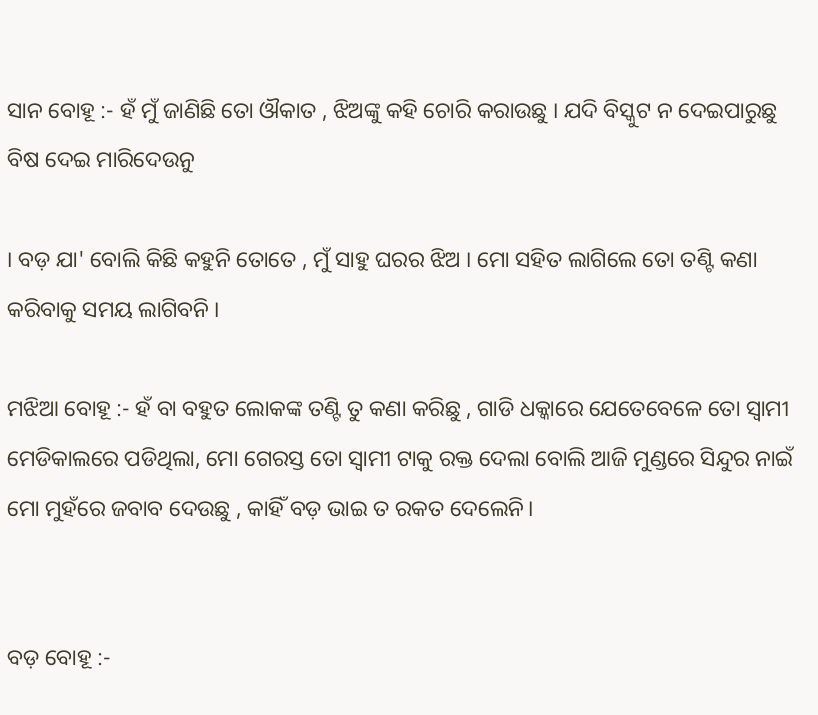ସାନ ବୋହୂ :- ହଁ ମୁଁ ଜାଣିଛି ତୋ ଔକାତ , ଝିଅଙ୍କୁ କହି ଚୋରି କରାଉଛୁ । ଯଦି ବିସ୍କୁଟ ନ ଦେଇପାରୁଛୁ ବିଷ ଦେଇ ମାରିଦେଉନୁ

। ବଡ଼ ଯା' ବୋଲି କିଛି କହୁନି ତୋତେ , ମୁଁ ସାହୁ ଘରର ଝିଅ । ମୋ ସହିତ ଲାଗିଲେ ତୋ ତଣ୍ଟି କଣା କରିବାକୁ ସମୟ ଲାଗିବନି ।

ମଝିଆ ବୋହୂ :- ହଁ ବା ବହୁତ ଲୋକଙ୍କ ତଣ୍ଟି ତୁ କଣା କରିଛୁ , ଗାଡି ଧକ୍କାରେ ଯେତେବେଳେ ତୋ ସ୍ୱାମୀ ମେଡିକାଲରେ ପଡିଥିଲା, ମୋ ଗେରସ୍ତ ତୋ ସ୍ୱାମୀ ଟାକୁ ରକ୍ତ ଦେଲା ବୋଲି ଆଜି ମୁଣ୍ଡରେ ସିନ୍ଦୁର ନାଇଁ ମୋ ମୁହଁରେ ଜବାବ ଦେଉଛୁ , କାହିଁ ବଡ଼ ଭାଇ ତ ରକତ ଦେଲେନି।


ବଡ଼ ବୋହୂ :-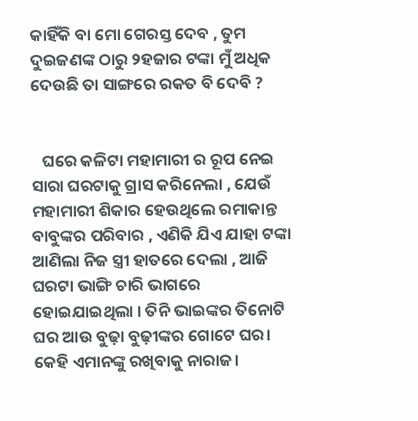କାହିଁକି ବା ମୋ ଗେରସ୍ତ ଦେବ , ତୁମ ଦୁଇଜଣଙ୍କ ଠାରୁ ୨ହଜାର ଟଙ୍କା ମୁଁ ଅଧିକ ଦେଉଛି ତା ସାଙ୍ଗରେ ରକତ ବି ଦେବି ?


   ଘରେ କଳିଟା ମହାମାରୀ ର ରୂପ ନେଇ ସାରା ଘରଟାକୁ ଗ୍ରାସ କରିନେଲା , ଯେଉଁ ମହାମାରୀ ଶିକାର ହେଉଥିଲେ ରମାକାନ୍ତ ବାବୁଙ୍କର ପରିବାର , ଏଣିକି ଯିଏ ଯାହା ଟଙ୍କା ଆଣିଲା ନିଜ ସ୍ତ୍ରୀ ହାତରେ ଦେଲା , ଆଜି ଘରଟା ଭାଙ୍ଗି ଚାରି ଭାଗରେ ହୋଇଯାଇଥିଲା । ତିନି ଭାଇଙ୍କର ତିନୋଟି ଘର ଆଉ ବୁଢ଼ା ବୁଢ଼ୀଙ୍କର ଗୋଟେ ଘର। କେହି ଏମାନଙ୍କୁ ରଖିବାକୁ ନାରାଜ।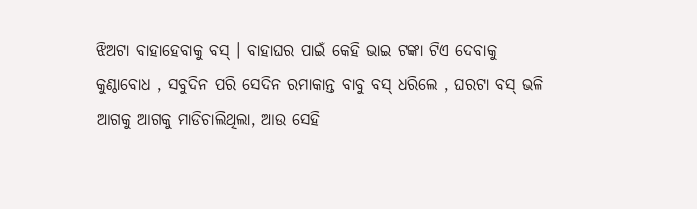ଝିଅଟା ବାହାହେବାକୁ ବସ୍ । ବାହାଘର ପାଇଁ କେହି ଭାଇ ଟଙ୍କା ଟିଏ ଦେବାକୁ କୁଣ୍ଠାବୋଧ , ସବୁଦିନ ପରି ସେଦିନ ରମାକାନ୍ତ ବାବୁ ବସ୍ ଧରିଲେ , ଘରଟା ବସ୍ ଭଳି ଆଗକୁ ଆଗକୁ ମାଡିଚାଲିଥିଲା, ଆଉ ସେହି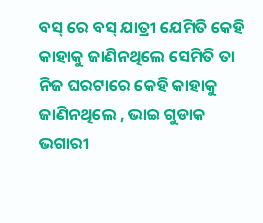ବସ୍ ରେ ବସ୍ ଯାତ୍ରୀ ଯେମିତି କେହି କାହାକୁ ଜାଣିନଥିଲେ ସେମିତି ତା ନିଜ ଘରଟାରେ କେହି କାହାକୁ ଜାଣିନଥିଲେ , ଭାଇ ଗୁଡାକ ଭଗାରୀ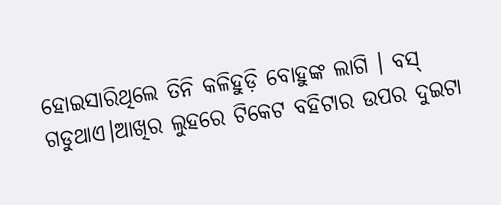ହୋଇସାରିଥିଲେ ତିନି କଳିହୁଡ଼ି ବୋହୁଙ୍କ ଲାଗି । ବସ୍ ଗଡୁଥାଏ।ଆଖିର ଲୁହରେ ଟିକେଟ ବହିଟାର ଉପର ଦୁଇଟା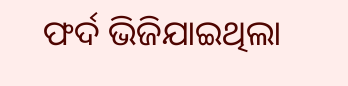ଫର୍ଦ ଭିଜିଯାଇଥିଲା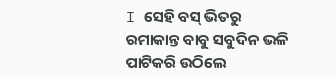I ସେହି ବସ୍ ଭିତରୁ ରମାକାନ୍ତ ବାବୁ ସବୁଦିନ ଭଳି ପାଟିକରି ଉଠିଲେ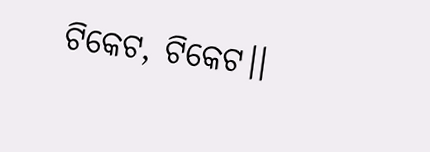ଟିକେଟ, ଟିକେଟ।।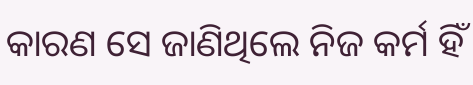କାରଣ ସେ ଜାଣିଥିଲେ ନିଜ କର୍ମ ହିଁ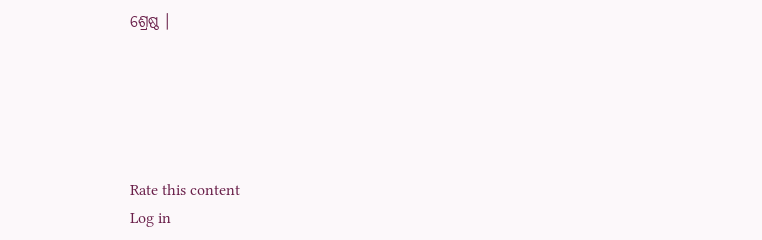ଶ୍ରେଷ୍ଠ ।





Rate this content
Log in